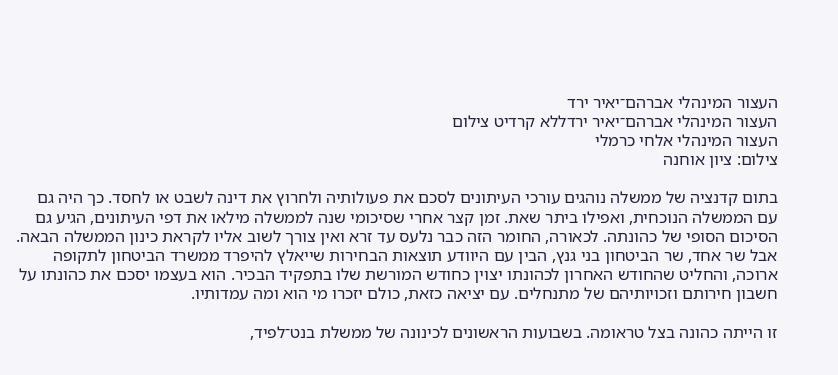העצור המינהלי אברהם־יאיר ירד
העצור המינהלי אברהם־יאיר ירדללא קרדיט צילום
העצור המינהלי אלחי כרמלי
צילום: ציון אוחנה

בתום קדנציה של ממשלה נוהגים עורכי העיתונים לסכם את פעולותיה ולחרוץ את דינה לשבט או לחסד. כך היה גם עם הממשלה הנוכחית, ואפילו ביתר שאת. זמן קצר אחרי שסיכומי שנה לממשלה מילאו את דפי העיתונים, הגיע גם הסיכום הסופי של כהונתה. לכאורה, החומר הזה כבר נלעס עד זרא ואין צורך לשוב אליו לקראת כינון הממשלה הבאה. אבל שר אחד, שר הביטחון בני גנץ, הבין עם היוודע תוצאות הבחירות שייאלץ להיפרד ממשרד הביטחון לתקופה ארוכה, והחליט שהחודש האחרון לכהונתו יצוין כחודש המורשת שלו בתפקיד הבכיר. הוא בעצמו יסכם את כהונתו על חשבון חירותם וזכויותיהם של מתנחלים. עם יציאה כזאת, כולם יזכרו מי הוא ומה עמדותיו.

זו הייתה כהונה בצל טראומה. בשבועות הראשונים לכינונה של ממשלת בנט־לפיד,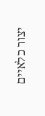יצור כלאיים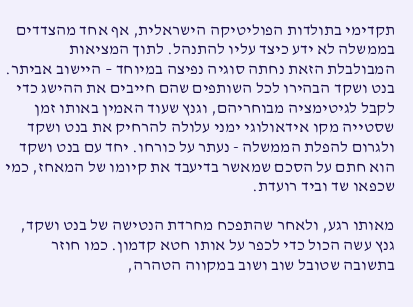תקדימי בתולדות הפוליטיקה הישראלית, אף אחד מהצדדים בממשלה לא ידע כיצד עליו להתנהל. לתוך המציאות המבולבלת הזאת נחתה סוגיה נפיצה במיוחד – היישוב אביתר. בנט ושקד הבהירו לכל השותפים שהם חייבים את ההישג כדי לקבל לגיטימציה מבוחריהם, וגנץ שעוד האמין באותו זמן שסטייה מקו אידאולוגי ימני עלולה להרחיק את בנט ושקד ולגרום להפלת הממשלה - נעתר על כורחו. יחד עם בנט ושקד הוא חתם על הסכם שמאשר בדיעבד את קיומו של המאחז, כמי שכפאו שד וביד רועדת.

מאותו רגע, ולאחר שהתפכח מחרדת הנטישה של בנט ושקד, גנץ עשה הכול כדי לכפר על אותו חטא קדמון. כמו חוזר בתשובה שטובל שוב ושוב במקווה הטהרה,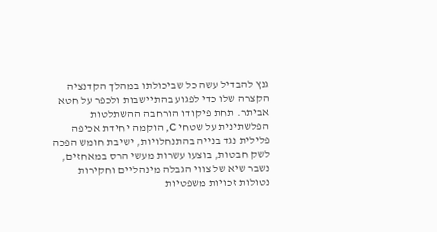גנץ להבדיל עשה כל שביכולתו במהלך הקדנציה הקצרה שלו כדי לפגוע בהתיישבות ולכפר על חטא אביתר. תחת פיקודו הורחבה ההשתלטות הפלשתינית על שטחי C, הוקמה יחידת אכיפה פלילית נגד בנייה בהתנחלויות, ישיבת חומש הפכה לשק חבטות, בוצעו עשרות מעשי הרס במאחזים, נשבר שיא של צווי הגבלה מינהליים וחקירות נטולות זכויות משפטיות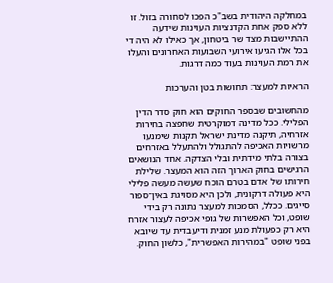במחלקה היהודית בשב"כ הפכו לסחורה בזול. זו ללא ספק אחת הקדנציות העוינות שידעה ההתיישבות מצד שר ביטחון, אך כאילו לא היה די בכל אלו הגיעו אירועי השבועות האחרונים והעלו את רמת העוינות בעוד כמה דרגות.

הראיות למעצר: תחושות בטן והערכות

מהחשובים שבספר החוקים הוא חוק סדר הדין הפלילי. ככל מדינה דמוקרטית שחפצה בחירות אזרחיה, תיקנה מדינת ישראל תקנות שימנעו מרשויות האכיפה להתגולל ולהתעלל באזרחים בצורה בלתי מידתית ובלי הצדקה. אחד הנושאים הרגישים בחוק הארוך הזה הוא המעצר. שלילת חירותו של אדם בטרם הוכח שעשה מעשה פלילי היא פעולה דרקונית, ולכן היא מסויגת באין־ספור סייגים. ככלל, הסמכות למעצר נתונה רק בידי שופט, וכל האפשרות של גופי אכיפה לעצור אזרח היא רק כפעולת מנע זמנית ודיעבדית עד שיובא בפני שופט "במהירות האפשרית", כלשון החוק.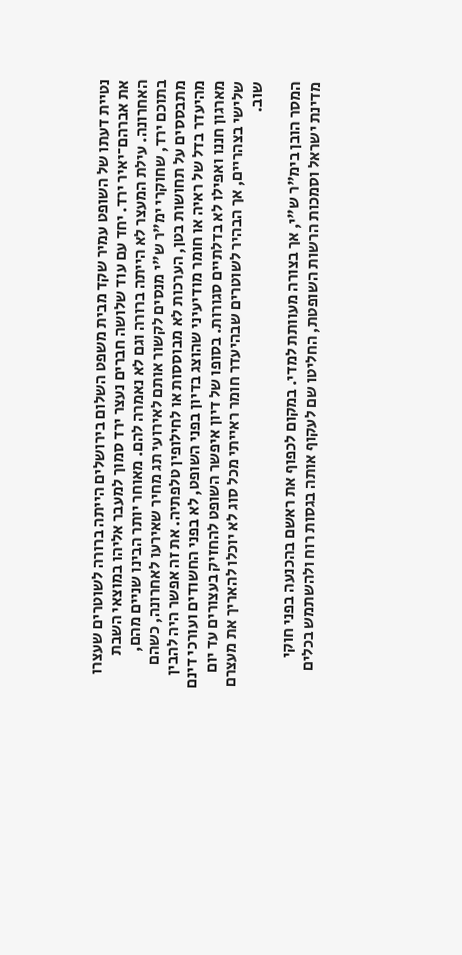נטיית דעתו של השופט עמיר שקד מבית משפט השלום בירושלים הייתה ברורה לשוטרים שעצרו את אברהם־יאיר ירד. יחד עם עוד שלושה חברים נעצר ירד סמוך למעבר אליהו במוצאי השבת האחרונה. עילת המעצר לא הייתה ברורה וגם לא נאמרה להם. מאוחר יותר הבינו שניים מהם, בתוכם ירד, שחוקרי ימ"ר ש"י מנסים לקשור אותם לאירועי תג מחיר שאירעו לאחרונה, כשהם מתבססים על תחושות בטן, הערכות לא מבוססות או לחילופין טלפתיה. את זה אפשר היה להבין מהיעדר בדל של ראיה או חומר מודיעיני שהוצג בדיון בפני השופט, לא בפני החשודים ועורכי דינם מארגון חננו ואפילו לא בדלתיים סגורות. בסופו של דיון איפשר השופט להחזיק בעצורים עד יום שלישי בצהריים, אך הבהיר לשוטרים שבהיעדר חומר ראייתי מכל סוג לא יוכלו להאריך את מעצרם שוב.

המסר הובן בימ"ר ש"י, אך בצורה מעוותת למדי. במקום לכפוף את ראשם בהכנעה בפני חוקי מדינת ישראל וסמכות הרשות השופטת, החליטו שם לעקוף אותה בגסות רוח ולהשתמש בכלים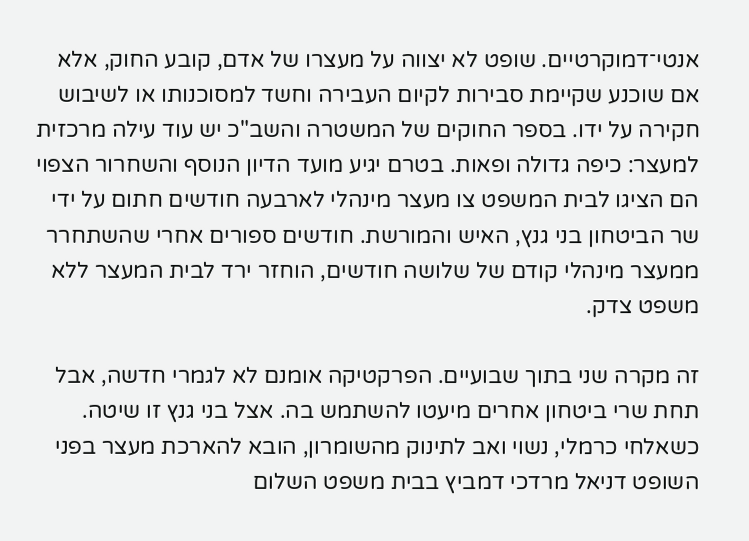אנטי־דמוקרטיים. שופט לא יצווה על מעצרו של אדם, קובע החוק, אלא אם שוכנע שקיימת סבירות לקיום העבירה וחשד למסוכנותו או לשיבוש חקירה על ידו. בספר החוקים של המשטרה והשב"כ יש עוד עילה מרכזית למעצר: כיפה גדולה ופאות. בטרם יגיע מועד הדיון הנוסף והשחרור הצפוי הם הציגו לבית המשפט צו מעצר מינהלי לארבעה חודשים חתום על ידי שר הביטחון בני גנץ, האיש והמורשת. חודשים ספורים אחרי שהשתחרר ממעצר מינהלי קודם של שלושה חודשים, הוחזר ירד לבית המעצר ללא משפט צדק.

זה מקרה שני בתוך שבועיים. הפרקטיקה אומנם לא לגמרי חדשה, אבל תחת שרי ביטחון אחרים מיעטו להשתמש בה. אצל בני גנץ זו שיטה. כשאלחי כרמלי, נשוי ואב לתינוק מהשומרון, הובא להארכת מעצר בפני השופט דניאל מרדכי דמביץ בבית משפט השלום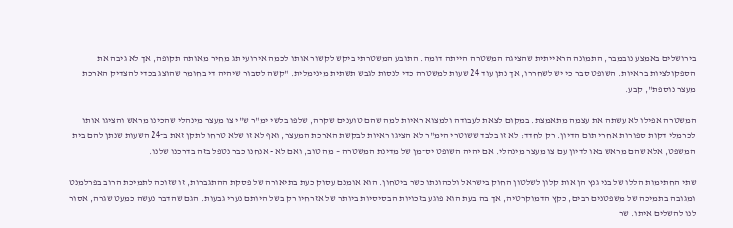בירושלים באמצע נובמבר, התמונה הראייתית שהציגה המשטרה הייתה דומה. התובע המשטרתי ביקש לקשור אותו לכמה אירועי תג מחיר מאותה תקופה, אך לא גיבה את הספקולציות בראיות. השופט סבר כי יש לשחררו, אך נתן עוד 24 שעות למשטרה כדי לנסות לגבש תשתית מינימלית. "קשה לסבור שיהיה די בחומר שהוצג בכדי להצדיק הארכת מעצר נוספת", קבע.

המשטרה אפילו לא עשתה את עצמה מתאמצת. במקום לצאת לעבודה ולמצוא ראיות למה שהם טוענים שקרה, שלפו בלשי ימ"ר ש"י צו מעצר מינהלי שהכינו מראש והציגו אותו לכרמלי דקות ספורות אחרי תום הדיון. רק לחדד: לא זו בלבד ששוטרי הימ"ר לא הציגו ראיות לבקשת הארכת המעצר, ואף לא זו שלא טרחו לתקן זאת ב־24 השעות שנתן להם בית המשפט, אלא שהם מראש באו לדיון עם צו מעצר מינהלי. אם יהיה השופט יס־מן של מדינת המשטרה – מה טוב, ואם לא - אנחנו כבר נטפל בזה בדרכנו שלנו.

שתי החתימות הללו של בני גנץ הן אות קלון לשלטון החוק בישראל ולכהונתו כשר ביטחון. הוא אומנם עסוק כעת בתיאורה של פסקת ההתגברות, זו שזוכה לתמיכת הרוב בפרלמנט ומגובה בתמיכה של משפטנים רבים, כקץ הדמוקרטיה, אך בה בעת הוא פוגע בזכויות הבסיסיות ביותר של אזרחיו רק בשל היותם נערי גבעות. הגם שהדבר נעשה כמעט שגרה, אסור לנו להשלים איתו. שר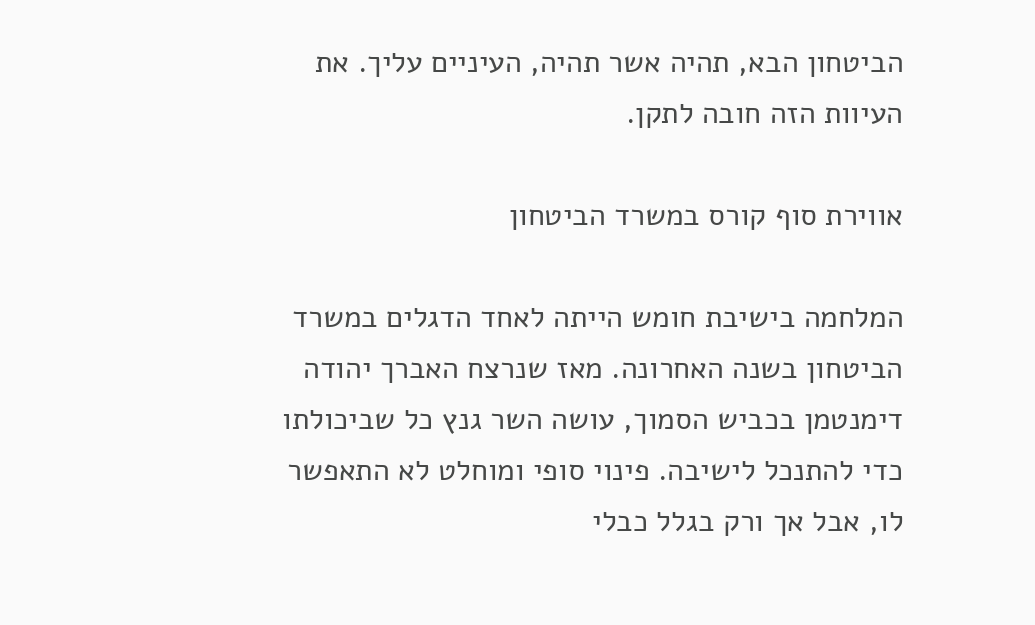הביטחון הבא, תהיה אשר תהיה, העיניים עליך. את העיוות הזה חובה לתקן.

אווירת סוף קורס במשרד הביטחון

המלחמה בישיבת חומש הייתה לאחד הדגלים במשרד הביטחון בשנה האחרונה. מאז שנרצח האברך יהודה דימנטמן בכביש הסמוך, עושה השר גנץ כל שביכולתו כדי להתנכל לישיבה. פינוי סופי ומוחלט לא התאפשר לו, אבל אך ורק בגלל כבלי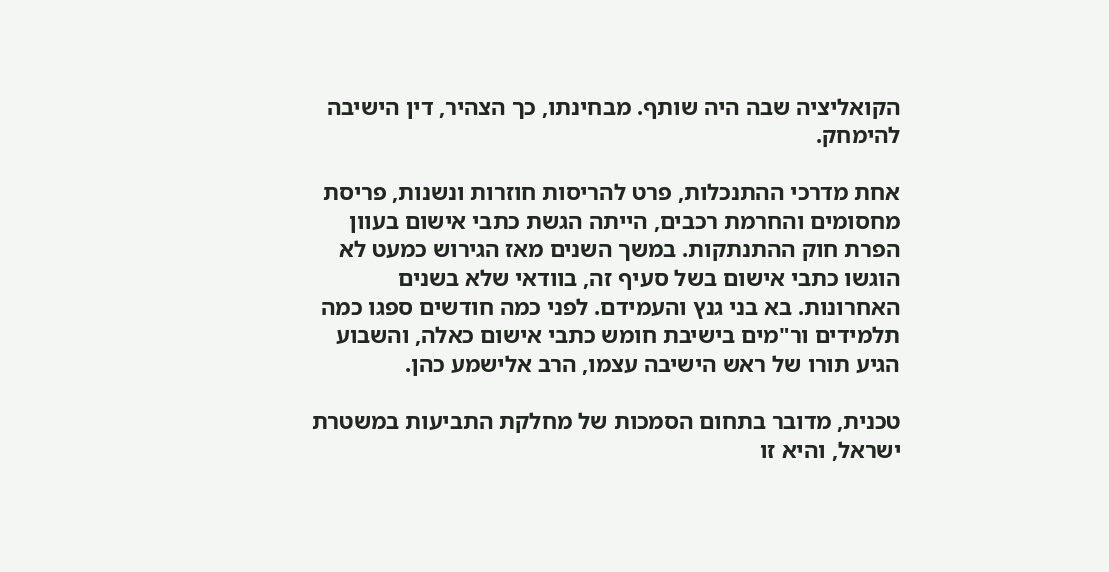הקואליציה שבה היה שותף. מבחינתו, כך הצהיר, דין הישיבה להימחק.

אחת מדרכי ההתנכלות, פרט להריסות חוזרות ונשנות, פריסת מחסומים והחרמת רכבים, הייתה הגשת כתבי אישום בעוון הפרת חוק ההתנתקות. במשך השנים מאז הגירוש כמעט לא הוגשו כתבי אישום בשל סעיף זה, בוודאי שלא בשנים האחרונות. בא בני גנץ והעמידם. לפני כמה חודשים ספגו כמה תלמידים ור"מים בישיבת חומש כתבי אישום כאלה, והשבוע הגיע תורו של ראש הישיבה עצמו, הרב אלישמע כהן.

טכנית, מדובר בתחום הסמכות של מחלקת התביעות במשטרת ישראל, והיא זו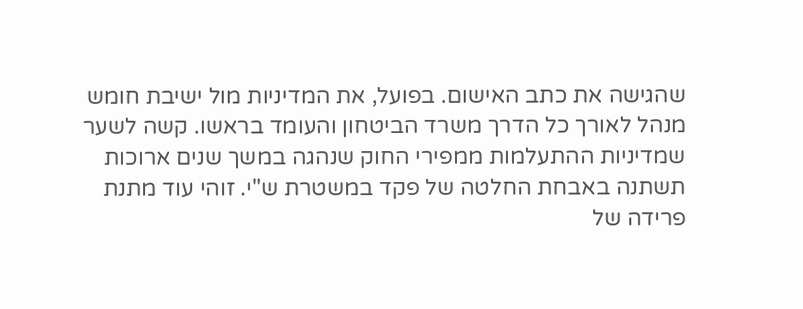שהגישה את כתב האישום. בפועל, את המדיניות מול ישיבת חומש מנהל לאורך כל הדרך משרד הביטחון והעומד בראשו. קשה לשער שמדיניות ההתעלמות ממפירי החוק שנהגה במשך שנים ארוכות תשתנה באבחת החלטה של פקד במשטרת ש"י. זוהי עוד מתנת פרידה של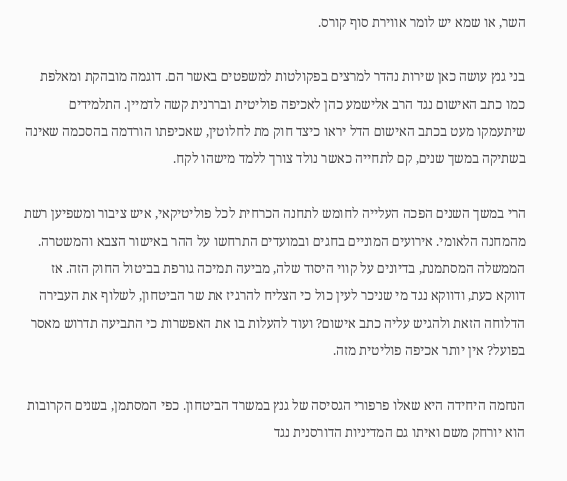השר, או שמא יש לומר אווירת סוף קורס.

בני גנץ עושה כאן שירות נהדר למרצים בפקולטות למשפטים באשר הם. דוגמה מובהקת ומאלפת כמו כתב האישום נגד הרב אלישמע כהן לאכיפה פוליטית ובררנית קשה לדמיין. התלמידים שיתעמקו מעט בכתב האישום הדל יראו כיצד חוק מת לחלוטין, שאכיפתו הורדמה בהסכמה שאינה בשתיקה במשך שנים, קם לתחייה כאשר נולד צורך ללמד מישהו לקח.

הרי במשך השנים הפכה העלייה לחומש לתחנה הכרחית לכל פוליטיקאי, איש ציבור ומשפיען רשת מהמחנה הלאומי. אירועים המוניים בחגים ובמועדים התרחשו על ההר באישור הצבא והמשטרה. הממשלה המסתמנת, בדיונים על קווי היסוד שלה, מביעה תמיכה גורפת בביטול החוק הזה. אז דווקא כעת, ודווקא נגד מי שניכר לעין כול כי הצליח להרגיז את שר הביטחון, לשלוף את העבירה הדלוחה הזאת ולהגיש עליה כתב אישום? ועוד להעלות בו את האפשרות כי התביעה תדרוש מאסר בפועל? אין יותר אכיפה פוליטית מזה.

הנחמה היחידה היא שאלו פרפורי הגסיסה של גנץ במשרד הביטחון. כפי המסתמן, בשנים הקרובות הוא יורחק משם ואיתו גם המדיניות הדורסנית נגד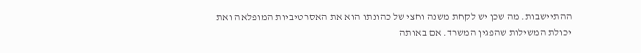ההתיישבות. מה שכן יש לקחת משנה וחצי של כהונתו הוא את האסרטיביות המופלאה ואת יכולת המשילות שהפגין המשרד. אם באותה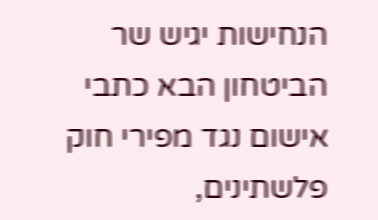הנחישות יגיש שר הביטחון הבא כתבי אישום נגד מפירי חוק פלשתינים,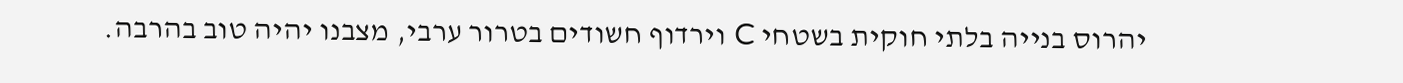יהרוס בנייה בלתי חוקית בשטחי C וירדוף חשודים בטרור ערבי, מצבנו יהיה טוב בהרבה.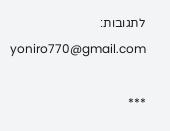לתגובות: yoniro770@gmail.com

***